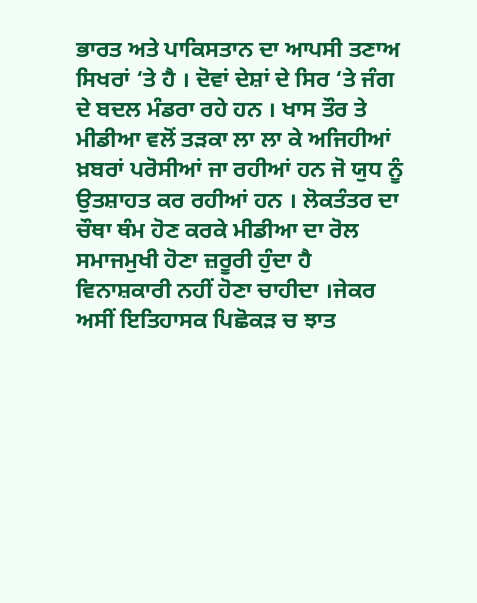ਭਾਰਤ ਅਤੇ ਪਾਕਿਸਤਾਨ ਦਾ ਆਪਸੀ ਤਣਾਅ ਸਿਖਰਾਂ ‘ਤੇ ਹੈ । ਦੋਵਾਂ ਦੇਸ਼ਾਂ ਦੇ ਸਿਰ ‘ਤੇ ਜੰਗ ਦੇ ਬਦਲ ਮੰਡਰਾ ਰਹੇ ਹਨ । ਖਾਸ ਤੌਰ ਤੇ ਮੀਡੀਆ ਵਲੋਂ ਤੜਕਾ ਲਾ ਲਾ ਕੇ ਅਜਿਹੀਆਂ ਖ਼ਬਰਾਂ ਪਰੋਸੀਆਂ ਜਾ ਰਹੀਆਂ ਹਨ ਜੋ ਯੁਧ ਨੂੰ ਉਤਸ਼ਾਹਤ ਕਰ ਰਹੀਆਂ ਹਨ । ਲੋਕਤੰਤਰ ਦਾ ਚੌਥਾ ਥੰਮ ਹੋਣ ਕਰਕੇ ਮੀਡੀਆ ਦਾ ਰੋਲ ਸਮਾਜਮੁਖੀ ਹੋਣਾ ਜ਼ਰੂਰੀ ਹੁੰਦਾ ਹੈ ਵਿਨਾਸ਼ਕਾਰੀ ਨਹੀਂ ਹੋਣਾ ਚਾਹੀਦਾ ।ਜੇਕਰ ਅਸੀਂ ਇਤਿਹਾਸਕ ਪਿਛੋਕੜ ਚ ਝਾਤ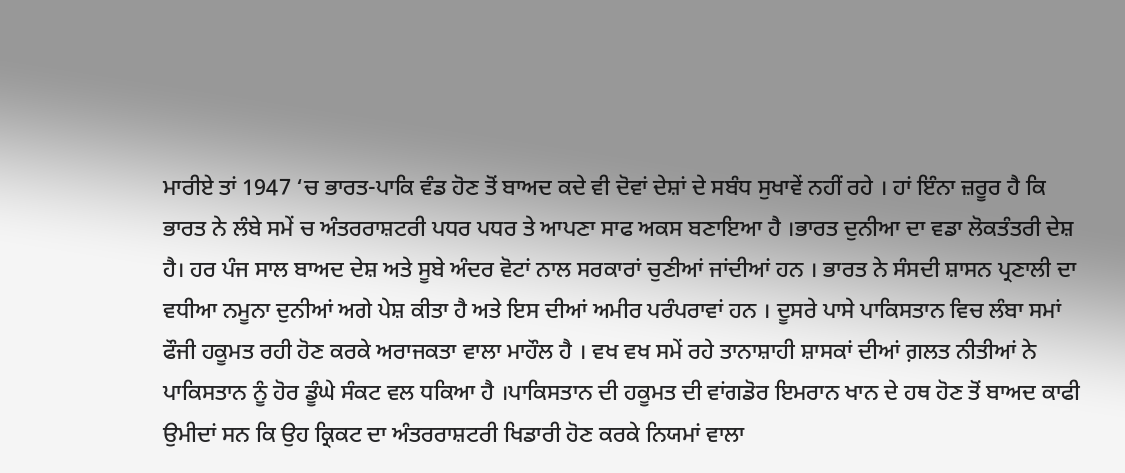ਮਾਰੀਏ ਤਾਂ 1947 ‘ਚ ਭਾਰਤ-ਪਾਕਿ ਵੰਡ ਹੋਣ ਤੋਂ ਬਾਅਦ ਕਦੇ ਵੀ ਦੋਵਾਂ ਦੇਸ਼ਾਂ ਦੇ ਸਬੰਧ ਸੁਖਾਵੇਂ ਨਹੀਂ ਰਹੇ । ਹਾਂ ਇੰਨਾ ਜ਼ਰੂਰ ਹੈ ਕਿ ਭਾਰਤ ਨੇ ਲੰਬੇ ਸਮੇਂ ਚ ਅੰਤਰਰਾਸ਼ਟਰੀ ਪਧਰ ਪਧਰ ਤੇ ਆਪਣਾ ਸਾਫ ਅਕਸ ਬਣਾਇਆ ਹੈ ।ਭਾਰਤ ਦੁਨੀਆ ਦਾ ਵਡਾ ਲੋਕਤੰਤਰੀ ਦੇਸ਼ ਹੈ। ਹਰ ਪੰਜ ਸਾਲ ਬਾਅਦ ਦੇਸ਼ ਅਤੇ ਸੂਬੇ ਅੰਦਰ ਵੋਟਾਂ ਨਾਲ ਸਰਕਾਰਾਂ ਚੁਣੀਆਂ ਜਾਂਦੀਆਂ ਹਨ । ਭਾਰਤ ਨੇ ਸੰਸਦੀ ਸ਼ਾਸਨ ਪ੍ਰਣਾਲੀ ਦਾ ਵਧੀਆ ਨਮੂਨਾ ਦੁਨੀਆਂ ਅਗੇ ਪੇਸ਼ ਕੀਤਾ ਹੈ ਅਤੇ ਇਸ ਦੀਆਂ ਅਮੀਰ ਪਰੰਪਰਾਵਾਂ ਹਨ । ਦੂਸਰੇ ਪਾਸੇ ਪਾਕਿਸਤਾਨ ਵਿਚ ਲੰਬਾ ਸਮਾਂ ਫੌਜੀ ਹਕੂਮਤ ਰਹੀ ਹੋਣ ਕਰਕੇ ਅਰਾਜਕਤਾ ਵਾਲਾ ਮਾਹੌਲ ਹੈ । ਵਖ ਵਖ ਸਮੇਂ ਰਹੇ ਤਾਨਾਸ਼ਾਹੀ ਸ਼ਾਸਕਾਂ ਦੀਆਂ ਗ਼ਲਤ ਨੀਤੀਆਂ ਨੇ ਪਾਕਿਸਤਾਨ ਨੂੰ ਹੋਰ ਡੂੰਘੇ ਸੰਕਟ ਵਲ ਧਕਿਆ ਹੈ ।ਪਾਕਿਸਤਾਨ ਦੀ ਹਕੂਮਤ ਦੀ ਵਾਂਗਡੋਰ ਇਮਰਾਨ ਖਾਨ ਦੇ ਹਥ ਹੋਣ ਤੋਂ ਬਾਅਦ ਕਾਫੀ ਉਮੀਦਾਂ ਸਨ ਕਿ ਉਹ ਕ੍ਰਿਕਟ ਦਾ ਅੰਤਰਰਾਸ਼ਟਰੀ ਖਿਡਾਰੀ ਹੋਣ ਕਰਕੇ ਨਿਯਮਾਂ ਵਾਲਾ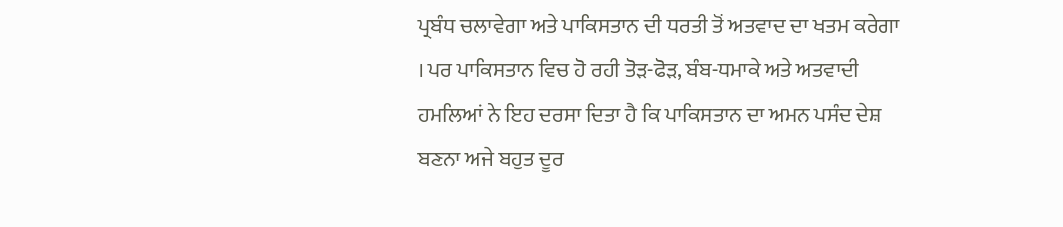ਪ੍ਰਬੰਧ ਚਲਾਵੇਗਾ ਅਤੇ ਪਾਕਿਸਤਾਨ ਦੀ ਧਰਤੀ ਤੋਂ ਅਤਵਾਦ ਦਾ ਖਤਮ ਕਰੇਗਾ । ਪਰ ਪਾਕਿਸਤਾਨ ਵਿਚ ਹੋ ਰਹੀ ਤੋੜ-ਫੋੜ, ਬੰਬ-ਧਮਾਕੇ ਅਤੇ ਅਤਵਾਦੀ ਹਮਲਿਆਂ ਨੇ ਇਹ ਦਰਸਾ ਦਿਤਾ ਹੈ ਕਿ ਪਾਕਿਸਤਾਨ ਦਾ ਅਮਨ ਪਸੰਦ ਦੇਸ਼ ਬਣਨਾ ਅਜੇ ਬਹੁਤ ਦੂਰ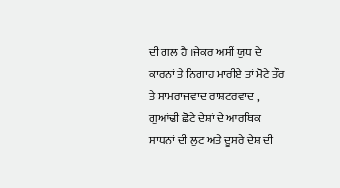ਦੀ ਗਲ ਹੈ ।ਜੇਕਰ ਅਸੀਂ ਯੁਧ ਦੇ ਕਾਰਨਾਂ ਤੇ ਨਿਗਾਹ ਮਾਰੀਏ ਤਾਂ ਮੋਟੇ ਤੌਰ ਤੇ ਸਾਮਰਾਜਵਾਦ ਰਾਸ਼ਟਰਵਾਦ , ਗੁਆਂਢੀ ਛੋਟੇ ਦੇਸ਼ਾਂ ਦੇ ਆਰਥਿਕ ਸਾਧਨਾਂ ਦੀ ਲੁਟ ਅਤੇ ਦੂਸਰੇ ਦੇਸ਼ ਦੀ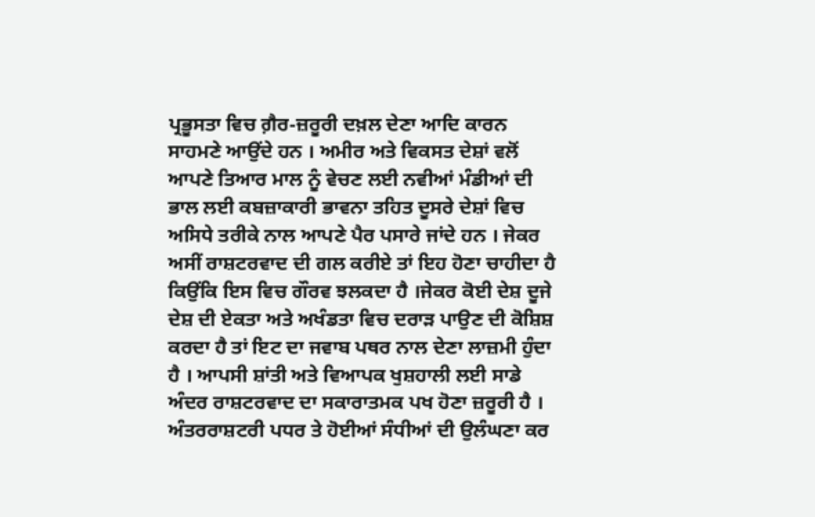ਪ੍ਰਭੂਸਤਾ ਵਿਚ ਗ਼ੈਰ-ਜ਼ਰੂਰੀ ਦਖ਼ਲ ਦੇਣਾ ਆਦਿ ਕਾਰਨ ਸਾਹਮਣੇ ਆਉਂਦੇ ਹਨ । ਅਮੀਰ ਅਤੇ ਵਿਕਸਤ ਦੇਸ਼ਾਂ ਵਲੋਂ ਆਪਣੇ ਤਿਆਰ ਮਾਲ ਨੂੰ ਵੇਚਣ ਲਈ ਨਵੀਆਂ ਮੰਡੀਆਂ ਦੀ ਭਾਲ ਲਈ ਕਬਜ਼ਾਕਾਰੀ ਭਾਵਨਾ ਤਹਿਤ ਦੂਸਰੇ ਦੇਸ਼ਾਂ ਵਿਚ ਅਸਿਧੇ ਤਰੀਕੇ ਨਾਲ ਆਪਣੇ ਪੈਰ ਪਸਾਰੇ ਜਾਂਦੇ ਹਨ । ਜੇਕਰ ਅਸੀਂ ਰਾਸ਼ਟਰਵਾਦ ਦੀ ਗਲ ਕਰੀਏ ਤਾਂ ਇਹ ਹੋਣਾ ਚਾਹੀਦਾ ਹੈ ਕਿਉਂਕਿ ਇਸ ਵਿਚ ਗੌਰਵ ਝਲਕਦਾ ਹੈ ।ਜੇਕਰ ਕੋਈ ਦੇਸ਼ ਦੂਜੇ ਦੇਸ਼ ਦੀ ਏਕਤਾ ਅਤੇ ਅਖੰਡਤਾ ਵਿਚ ਦਰਾੜ ਪਾਉਣ ਦੀ ਕੋਸ਼ਿਸ਼ ਕਰਦਾ ਹੈ ਤਾਂ ਇਟ ਦਾ ਜਵਾਬ ਪਥਰ ਨਾਲ ਦੇਣਾ ਲਾਜ਼ਮੀ ਹੁੰਦਾ ਹੈ । ਆਪਸੀ ਸ਼ਾਂਤੀ ਅਤੇ ਵਿਆਪਕ ਖੁਸ਼ਹਾਲੀ ਲਈ ਸਾਡੇ ਅੰਦਰ ਰਾਸ਼ਟਰਵਾਦ ਦਾ ਸਕਾਰਾਤਮਕ ਪਖ ਹੋਣਾ ਜ਼ਰੂਰੀ ਹੈ । ਅੰਤਰਰਾਸ਼ਟਰੀ ਪਧਰ ਤੇ ਹੋਈਆਂ ਸੰਧੀਆਂ ਦੀ ਉਲੰਘਣਾ ਕਰ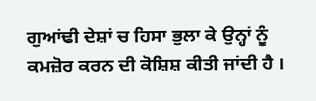ਗੁਆਂਢੀ ਦੇਸ਼ਾਂ ਚ ਹਿਸਾ ਭੁਲਾ ਕੇ ਉਨ੍ਹਾਂ ਨੂੰ ਕਮਜ਼ੋਰ ਕਰਨ ਦੀ ਕੋਸ਼ਿਸ਼ ਕੀਤੀ ਜਾਂਦੀ ਹੈ ।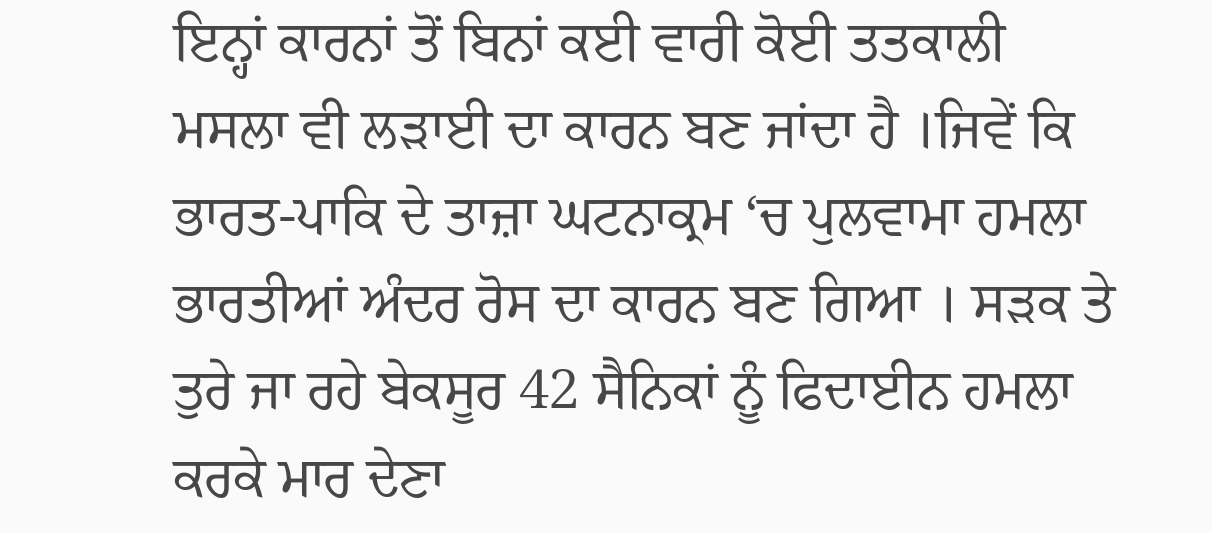ਇਨ੍ਹਾਂ ਕਾਰਨਾਂ ਤੋਂ ਬਿਨਾਂ ਕਈ ਵਾਰੀ ਕੋਈ ਤਤਕਾਲੀ ਮਸਲਾ ਵੀ ਲੜਾਈ ਦਾ ਕਾਰਨ ਬਣ ਜਾਂਦਾ ਹੈ ।ਜਿਵੇਂ ਕਿ ਭਾਰਤ-ਪਾਕਿ ਦੇ ਤਾਜ਼ਾ ਘਟਨਾਕ੍ਰਮ ‘ਚ ਪੁਲਵਾਮਾ ਹਮਲਾ ਭਾਰਤੀਆਂ ਅੰਦਰ ਰੋਸ ਦਾ ਕਾਰਨ ਬਣ ਗਿਆ । ਸੜਕ ਤੇ ਤੁਰੇ ਜਾ ਰਹੇ ਬੇਕਸੂਰ 42 ਸੈਨਿਕਾਂ ਨੂੰ ਫਿਦਾਈਨ ਹਮਲਾ ਕਰਕੇ ਮਾਰ ਦੇਣਾ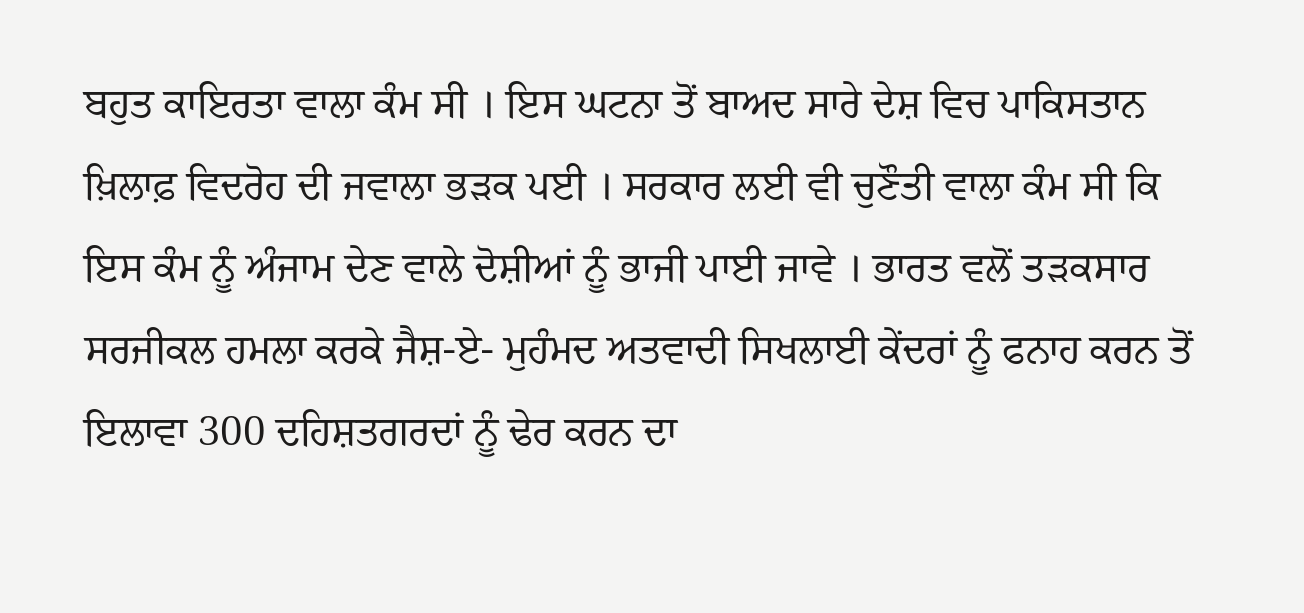ਬਹੁਤ ਕਾਇਰਤਾ ਵਾਲਾ ਕੰਮ ਸੀ । ਇਸ ਘਟਨਾ ਤੋਂ ਬਾਅਦ ਸਾਰੇ ਦੇਸ਼ ਵਿਚ ਪਾਕਿਸਤਾਨ ਖ਼ਿਲਾਫ਼ ਵਿਦਰੋਹ ਦੀ ਜਵਾਲਾ ਭੜਕ ਪਈ । ਸਰਕਾਰ ਲਈ ਵੀ ਚੁਣੌਤੀ ਵਾਲਾ ਕੰਮ ਸੀ ਕਿ ਇਸ ਕੰਮ ਨੂੰ ਅੰਜਾਮ ਦੇਣ ਵਾਲੇ ਦੋਸ਼ੀਆਂ ਨੂੰ ਭਾਜੀ ਪਾਈ ਜਾਵੇ । ਭਾਰਤ ਵਲੋਂ ਤੜਕਸਾਰ ਸਰਜੀਕਲ ਹਮਲਾ ਕਰਕੇ ਜੈਸ਼-ਏ- ਮੁਹੰਮਦ ਅਤਵਾਦੀ ਸਿਖਲਾਈ ਕੇਂਦਰਾਂ ਨੂੰ ਫਨਾਹ ਕਰਨ ਤੋਂ ਇਲਾਵਾ 300 ਦਹਿਸ਼ਤਗਰਦਾਂ ਨੂੰ ਢੇਰ ਕਰਨ ਦਾ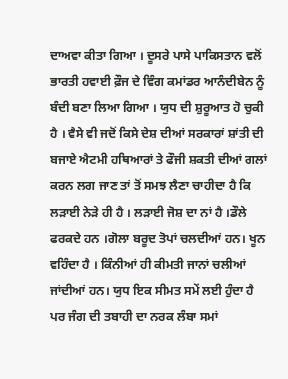ਦਾਅਵਾ ਕੀਤਾ ਗਿਆ । ਦੂਸਰੇ ਪਾਸੇ ਪਾਕਿਸਤਾਨ ਵਲੋਂ ਭਾਰਤੀ ਹਵਾਈ ਫ਼ੌਜ ਦੇ ਵਿੰਗ ਕਮਾਂਡਰ ਆਨੰਦੀਬੇਨ ਨੂੰ ਬੰਦੀ ਬਣਾ ਲਿਆ ਗਿਆ । ਯੁਧ ਦੀ ਸ਼ੁਰੂਆਤ ਹੋ ਚੁਕੀ ਹੈ । ਵੈਸੇ ਵੀ ਜਦੋਂ ਕਿਸੇ ਦੇਸ਼ ਦੀਆਂ ਸਰਕਾਰਾਂ ਸ਼ਾਂਤੀ ਦੀ ਬਜਾਏ ਐਟਮੀ ਹਥਿਆਰਾਂ ਤੇ ਫੌਜੀ ਸ਼ਕਤੀ ਦੀਆਂ ਗਲਾਂ ਕਰਨ ਲਗ ਜਾਣ ਤਾਂ ਤੋਂ ਸਮਝ ਲੈਣਾ ਚਾਹੀਦਾ ਹੈ ਕਿ ਲੜਾਈ ਨੇੜੇ ਹੀ ਹੈ । ਲੜਾਈ ਜੋਸ਼ ਦਾ ਨਾਂ ਹੈ ।ਡੌਲੇ ਫਰਕਦੇ ਹਨ ।ਗੋਲਾ ਬਰੂਦ ਤੋਪਾਂ ਚਲਦੀਆਂ ਹਨ। ਖੂਨ ਵਹਿੰਦਾ ਹੈ । ਕਿੰਨੀਆਂ ਹੀ ਕੀਮਤੀ ਜਾਨਾਂ ਚਲੀਆਂ ਜਾਂਦੀਆਂ ਹਨ। ਯੁਧ ਇਕ ਸੀਮਤ ਸਮੇਂ ਲਈ ਹੁੰਦਾ ਹੈ ਪਰ ਜੰਗ ਦੀ ਤਬਾਹੀ ਦਾ ਨਰਕ ਲੰਬਾ ਸਮਾਂ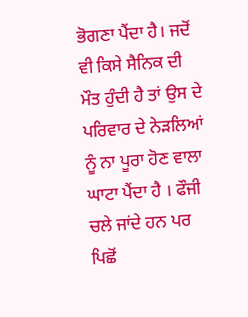ਭੋਗਣਾ ਪੈਂਦਾ ਹੈ। ਜਦੋਂ ਵੀ ਕਿਸੇ ਸੈਨਿਕ ਦੀ ਮੌਤ ਹੁੰਦੀ ਹੈ ਤਾਂ ਉਸ ਦੇ ਪਰਿਵਾਰ ਦੇ ਨੇੜਲਿਆਂ ਨੂੰ ਨਾ ਪੂਰਾ ਹੋਣ ਵਾਲਾ ਘਾਟਾ ਪੈਂਦਾ ਹੈ । ਫੌਜੀ ਚਲੇ ਜਾਂਦੇ ਹਨ ਪਰ ਪਿਛੋਂ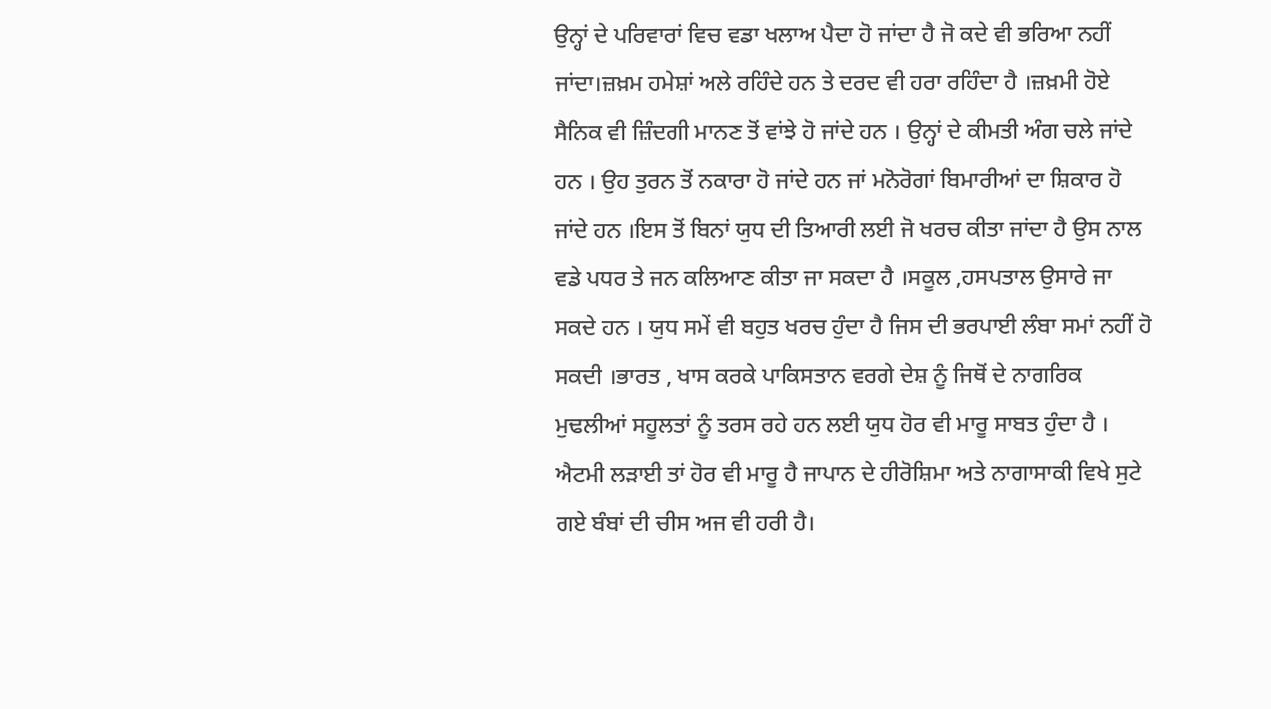ਉਨ੍ਹਾਂ ਦੇ ਪਰਿਵਾਰਾਂ ਵਿਚ ਵਡਾ ਖਲਾਅ ਪੈਦਾ ਹੋ ਜਾਂਦਾ ਹੈ ਜੋ ਕਦੇ ਵੀ ਭਰਿਆ ਨਹੀਂ ਜਾਂਦਾ।ਜ਼ਖ਼ਮ ਹਮੇਸ਼ਾਂ ਅਲੇ ਰਹਿੰਦੇ ਹਨ ਤੇ ਦਰਦ ਵੀ ਹਰਾ ਰਹਿੰਦਾ ਹੈ ।ਜ਼ਖ਼ਮੀ ਹੋਏ ਸੈਨਿਕ ਵੀ ਜ਼ਿੰਦਗੀ ਮਾਨਣ ਤੋਂ ਵਾਂਝੇ ਹੋ ਜਾਂਦੇ ਹਨ । ਉਨ੍ਹਾਂ ਦੇ ਕੀਮਤੀ ਅੰਗ ਚਲੇ ਜਾਂਦੇ ਹਨ । ਉਹ ਤੁਰਨ ਤੋਂ ਨਕਾਰਾ ਹੋ ਜਾਂਦੇ ਹਨ ਜਾਂ ਮਨੋਰੋਗਾਂ ਬਿਮਾਰੀਆਂ ਦਾ ਸ਼ਿਕਾਰ ਹੋ ਜਾਂਦੇ ਹਨ ।ਇਸ ਤੋਂ ਬਿਨਾਂ ਯੁਧ ਦੀ ਤਿਆਰੀ ਲਈ ਜੋ ਖਰਚ ਕੀਤਾ ਜਾਂਦਾ ਹੈ ਉਸ ਨਾਲ ਵਡੇ ਪਧਰ ਤੇ ਜਨ ਕਲਿਆਣ ਕੀਤਾ ਜਾ ਸਕਦਾ ਹੈ ।ਸਕੂਲ ,ਹਸਪਤਾਲ ਉਸਾਰੇ ਜਾ ਸਕਦੇ ਹਨ । ਯੁਧ ਸਮੇਂ ਵੀ ਬਹੁਤ ਖਰਚ ਹੁੰਦਾ ਹੈ ਜਿਸ ਦੀ ਭਰਪਾਈ ਲੰਬਾ ਸਮਾਂ ਨਹੀਂ ਹੋ ਸਕਦੀ ।ਭਾਰਤ , ਖਾਸ ਕਰਕੇ ਪਾਕਿਸਤਾਨ ਵਰਗੇ ਦੇਸ਼ ਨੂੰ ਜਿਥੋਂ ਦੇ ਨਾਗਰਿਕ ਮੁਢਲੀਆਂ ਸਹੂਲਤਾਂ ਨੂੰ ਤਰਸ ਰਹੇ ਹਨ ਲਈ ਯੁਧ ਹੋਰ ਵੀ ਮਾਰੂ ਸਾਬਤ ਹੁੰਦਾ ਹੈ । ਐਟਮੀ ਲੜਾਈ ਤਾਂ ਹੋਰ ਵੀ ਮਾਰੂ ਹੈ ਜਾਪਾਨ ਦੇ ਹੀਰੋਸ਼ਿਮਾ ਅਤੇ ਨਾਗਾਸਾਕੀ ਵਿਖੇ ਸੁਟੇ ਗਏ ਬੰਬਾਂ ਦੀ ਚੀਸ ਅਜ ਵੀ ਹਰੀ ਹੈ।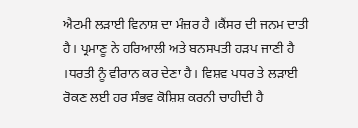ਐਟਮੀ ਲੜਾਈ ਵਿਨਾਸ਼ ਦਾ ਮੰਜ਼ਰ ਹੈ ।ਕੈਂਸਰ ਦੀ ਜਨਮ ਦਾਤੀ ਹੈ। ਪ੍ਰਮਾਣੂ ਨੇ ਹਰਿਆਲੀ ਅਤੇ ਬਨਸਪਤੀ ਹੜਪ ਜਾਣੀ ਹੈ ।ਧਰਤੀ ਨੂੰ ਵੀਰਾਨ ਕਰ ਦੇਣਾ ਹੈ। ਵਿਸ਼ਵ ਪਧਰ ਤੇ ਲੜਾਈ ਰੋਕਣ ਲਈ ਹਰ ਸੰਭਵ ਕੋਸ਼ਿਸ਼ ਕਰਨੀ ਚਾਹੀਦੀ ਹੈ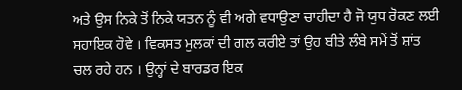ਅਤੇ ਉਸ ਨਿਕੇ ਤੋਂ ਨਿਕੇ ਯਤਨ ਨੂੰ ਵੀ ਅਗੇ ਵਧਾਉਣਾ ਚਾਹੀਦਾ ਹੈ ਜੋ ਯੁਧ ਰੋਕਣ ਲਈ ਸਹਾਇਕ ਹੋਵੇ । ਵਿਕਸਤ ਮੁਲਕਾਂ ਦੀ ਗਲ ਕਰੀਏ ਤਾਂ ਉਹ ਬੀਤੇ ਲੰਬੇ ਸਮੇਂ ਤੋਂ ਸ਼ਾਂਤ ਚਲ ਰਹੇ ਹਨ । ਉਨ੍ਹਾਂ ਦੇ ਬਾਰਡਰ ਇਕ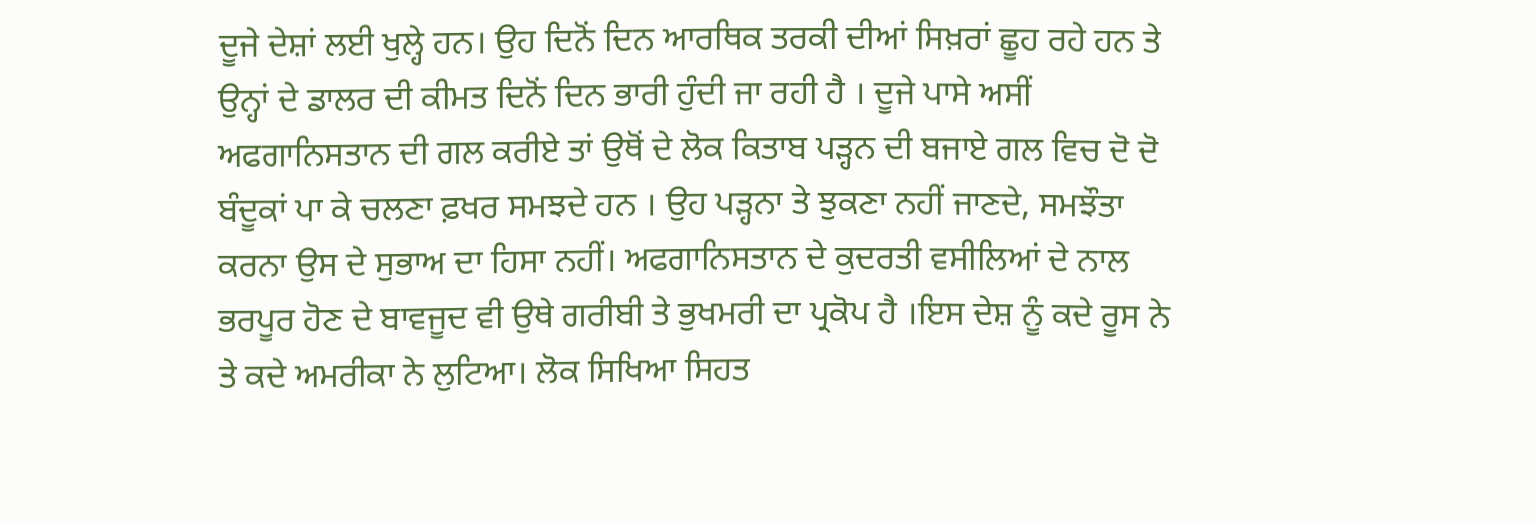ਦੂਜੇ ਦੇਸ਼ਾਂ ਲਈ ਖੁਲ੍ਹੇ ਹਨ। ਉਹ ਦਿਨੋਂ ਦਿਨ ਆਰਥਿਕ ਤਰਕੀ ਦੀਆਂ ਸਿਖ਼ਰਾਂ ਛੂਹ ਰਹੇ ਹਨ ਤੇ ਉਨ੍ਹਾਂ ਦੇ ਡਾਲਰ ਦੀ ਕੀਮਤ ਦਿਨੋਂ ਦਿਨ ਭਾਰੀ ਹੁੰਦੀ ਜਾ ਰਹੀ ਹੈ । ਦੂਜੇ ਪਾਸੇ ਅਸੀਂ ਅਫਗਾਨਿਸਤਾਨ ਦੀ ਗਲ ਕਰੀਏ ਤਾਂ ਉਥੋਂ ਦੇ ਲੋਕ ਕਿਤਾਬ ਪੜ੍ਹਨ ਦੀ ਬਜਾਏ ਗਲ ਵਿਚ ਦੋ ਦੋ ਬੰਦੂਕਾਂ ਪਾ ਕੇ ਚਲਣਾ ਫ਼ਖਰ ਸਮਝਦੇ ਹਨ । ਉਹ ਪੜ੍ਹਨਾ ਤੇ ਝੁਕਣਾ ਨਹੀਂ ਜਾਣਦੇ, ਸਮਝੌਤਾ ਕਰਨਾ ਉਸ ਦੇ ਸੁਭਾਅ ਦਾ ਹਿਸਾ ਨਹੀਂ। ਅਫਗਾਨਿਸਤਾਨ ਦੇ ਕੁਦਰਤੀ ਵਸੀਲਿਆਂ ਦੇ ਨਾਲ ਭਰਪੂਰ ਹੋਣ ਦੇ ਬਾਵਜੂਦ ਵੀ ਉਥੇ ਗਰੀਬੀ ਤੇ ਭੁਖਮਰੀ ਦਾ ਪ੍ਰਕੋਪ ਹੈ ।ਇਸ ਦੇਸ਼ ਨੂੰ ਕਦੇ ਰੂਸ ਨੇ ਤੇ ਕਦੇ ਅਮਰੀਕਾ ਨੇ ਲੁਟਿਆ। ਲੋਕ ਸਿਖਿਆ ਸਿਹਤ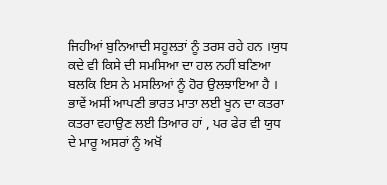ਜਿਹੀਆਂ ਬੁਨਿਆਦੀ ਸਹੂਲਤਾਂ ਨੂੰ ਤਰਸ ਰਹੇ ਹਨ ।ਯੁਧ ਕਦੇ ਵੀ ਕਿਸੇ ਦੀ ਸਮਸਿਆ ਦਾ ਹਲ ਨਹੀਂ ਬਣਿਆ ਬਲਕਿ ਇਸ ਨੇ ਮਸਲਿਆਂ ਨੂੰ ਹੋਰ ਉਲਝਾਇਆ ਹੈ । ਭਾਵੇਂ ਅਸੀਂ ਆਪਣੀ ਭਾਰਤ ਮਾਤਾ ਲਈ ਖੂਨ ਦਾ ਕਤਰਾ ਕਤਰਾ ਵਹਾਉਣ ਲਈ ਤਿਆਰ ਹਾਂ , ਪਰ ਫੇਰ ਵੀ ਯੁਧ ਦੇ ਮਾਰੂ ਅਸਰਾਂ ਨੂੰ ਅਖੋਂ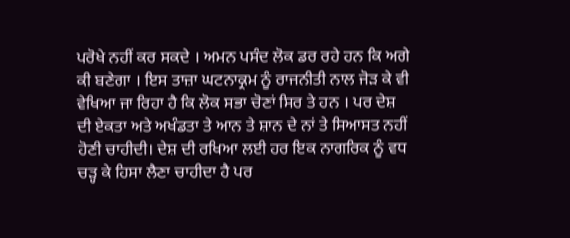ਪਰੋਖੇ ਨਹੀਂ ਕਰ ਸਕਦੇ । ਅਮਨ ਪਸੰਦ ਲੋਕ ਡਰ ਰਹੇ ਹਨ ਕਿ ਅਗੇ ਕੀ ਬਣੇਗਾ । ਇਸ ਤਾਜ਼ਾ ਘਟਨਾਕ੍ਰਮ ਨੂੰ ਰਾਜਨੀਤੀ ਨਾਲ ਜੋੜ ਕੇ ਵੀ ਵੇਖਿਆ ਜਾ ਰਿਹਾ ਹੈ ਕਿ ਲੋਕ ਸਭਾ ਚੋਣਾਂ ਸਿਰ ਤੇ ਹਨ । ਪਰ ਦੇਸ਼ ਦੀ ਏਕਤਾ ਅਤੇ ਅਖੰਡਤਾ ਤੇ ਆਨ ਤੇ ਸ਼ਾਨ ਦੇ ਨਾਂ ਤੇ ਸਿਆਸਤ ਨਹੀਂ ਹੋਣੀ ਚਾਹੀਦੀ। ਦੇਸ਼ ਦੀ ਰਖਿਆ ਲਈ ਹਰ ਇਕ ਨਾਗਰਿਕ ਨੂੰ ਵਧ ਚੜ੍ਹ ਕੇ ਹਿਸਾ ਲੈਣਾ ਚਾਹੀਦਾ ਹੈ ਪਰ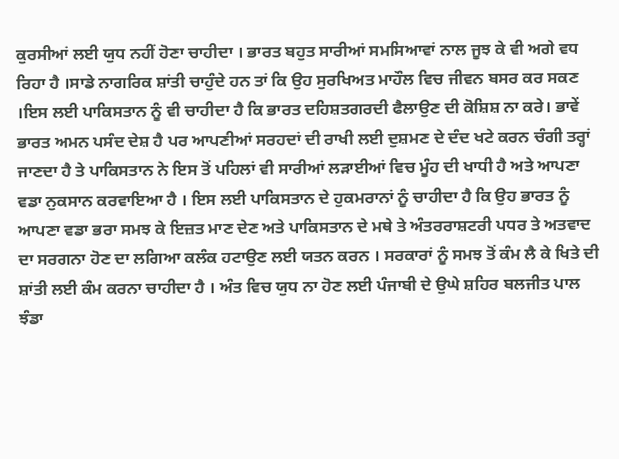ਕੁਰਸੀਆਂ ਲਈ ਯੁਧ ਨਹੀਂ ਹੋਣਾ ਚਾਹੀਦਾ । ਭਾਰਤ ਬਹੁਤ ਸਾਰੀਆਂ ਸਮਸਿਆਵਾਂ ਨਾਲ ਜੂਝ ਕੇ ਵੀ ਅਗੇ ਵਧ ਰਿਹਾ ਹੈ ।ਸਾਡੇ ਨਾਗਰਿਕ ਸ਼ਾਂਤੀ ਚਾਹੁੰਦੇ ਹਨ ਤਾਂ ਕਿ ਉਹ ਸੁਰਖਿਅਤ ਮਾਹੌਲ ਵਿਚ ਜੀਵਨ ਬਸਰ ਕਰ ਸਕਣ ।ਇਸ ਲਈ ਪਾਕਿਸਤਾਨ ਨੂੰ ਵੀ ਚਾਹੀਦਾ ਹੈ ਕਿ ਭਾਰਤ ਦਹਿਸ਼ਤਗਰਦੀ ਫੈਲਾਉਣ ਦੀ ਕੋਸ਼ਿਸ਼ ਨਾ ਕਰੇ। ਭਾਵੇਂ ਭਾਰਤ ਅਮਨ ਪਸੰਦ ਦੇਸ਼ ਹੈ ਪਰ ਆਪਣੀਆਂ ਸਰਹਦਾਂ ਦੀ ਰਾਖੀ ਲਈ ਦੁਸ਼ਮਣ ਦੇ ਦੰਦ ਖਟੇ ਕਰਨ ਚੰਗੀ ਤਰ੍ਹਾਂ ਜਾਣਦਾ ਹੈ ਤੇ ਪਾਕਿਸਤਾਨ ਨੇ ਇਸ ਤੋਂ ਪਹਿਲਾਂ ਵੀ ਸਾਰੀਆਂ ਲੜਾਈਆਂ ਵਿਚ ਮੂੰਹ ਦੀ ਖਾਧੀ ਹੈ ਅਤੇ ਆਪਣਾ ਵਡਾ ਨੁਕਸਾਨ ਕਰਵਾਇਆ ਹੈ । ਇਸ ਲਈ ਪਾਕਿਸਤਾਨ ਦੇ ਹੁਕਮਰਾਨਾਂ ਨੂੰ ਚਾਹੀਦਾ ਹੈ ਕਿ ਉਹ ਭਾਰਤ ਨੂੰ ਆਪਣਾ ਵਡਾ ਭਰਾ ਸਮਝ ਕੇ ਇਜ਼ਤ ਮਾਣ ਦੇਣ ਅਤੇ ਪਾਕਿਸਤਾਨ ਦੇ ਮਥੇ ਤੇ ਅੰਤਰਰਾਸ਼ਟਰੀ ਪਧਰ ਤੇ ਅਤਵਾਦ ਦਾ ਸਰਗਨਾ ਹੋਣ ਦਾ ਲਗਿਆ ਕਲੰਕ ਹਟਾਉਣ ਲਈ ਯਤਨ ਕਰਨ । ਸਰਕਾਰਾਂ ਨੂੰ ਸਮਝ ਤੋਂ ਕੰਮ ਲੈ ਕੇ ਖਿਤੇ ਦੀ ਸ਼ਾਂਤੀ ਲਈ ਕੰਮ ਕਰਨਾ ਚਾਹੀਦਾ ਹੈ । ਅੰਤ ਵਿਚ ਯੁਧ ਨਾ ਹੋਣ ਲਈ ਪੰਜਾਬੀ ਦੇ ਉਘੇ ਸ਼ਹਿਰ ਬਲਜੀਤ ਪਾਲ ਝੰਡਾ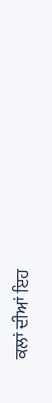ਕਲਾਂ ਦੀਆਂ ਇਹ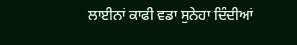ਲਾਈਨਾਂ ਕਾਫੀ ਵਡਾ ਸੁਨੇਹਾ ਦਿੰਦੀਆਂ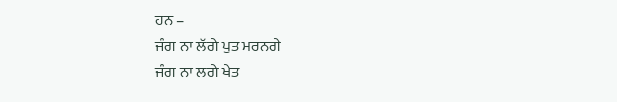ਹਨ –
ਜੰਗ ਨਾ ਲੱਗੇ ਪੁਤ ਮਰਨਗੇ
ਜੰਗ ਨਾ ਲਗੇ ਖੇਤ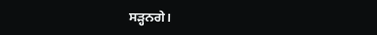ਸੜ੍ਹਨਗੇ।